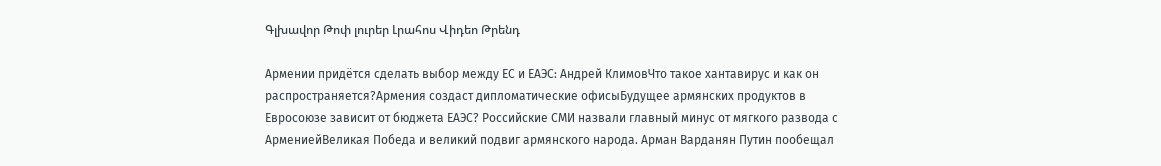Գլխավոր Թոփ լուրեր Լրահոս Վիդեո Թրենդ

Армении придётся сделать выбор между ЕС и ЕАЭС: Андрей КлимовЧто такое хантавирус и как он распространяется?Армения создаст дипломатические офисыБудущее армянских продуктов в Евросоюзе зависит от бюджета ЕАЭС? Российские СМИ назвали главный минус от мягкого развода с АрмениейВеликая Победа и великий подвиг армянского народа. Арман Варданян Путин пообещал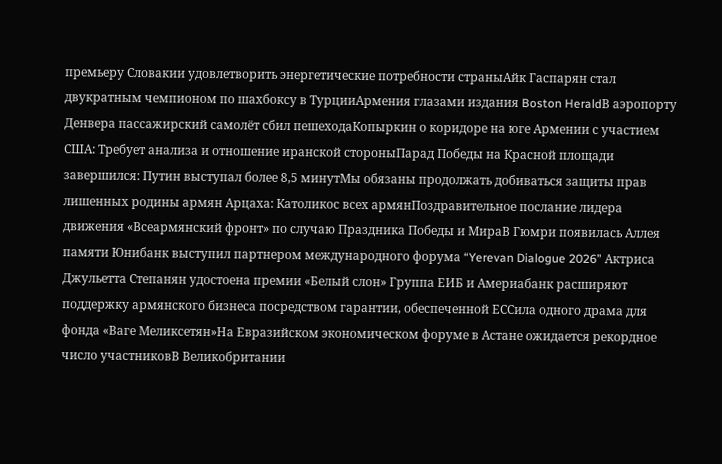премьеру Словакии удовлетворить энергетические потребности страныАйк Гаспарян стал двукратным чемпионом по шахбоксу в ТурцииАрмения глазами издания Boston HeraldВ аэропорту Денвера пассажирский самолёт сбил пешеходаКопыркин о коридоре на юге Армении с участием США: Требует анализа и отношение иранской стороныПарад Победы на Красной площади завершился: Путин выступал более 8,5 минутМы обязаны продолжать добиваться защиты прав лишенных родины армян Арцаха: Католикос всех армянПоздравительное послание лидера движения «Всеармянский фронт» по случаю Праздника Победы и МираВ Гюмри появилась Аллея памяти Юнибанк выступил партнером международного форума “Yerevan Dialogue 2026” Актриса Джульетта Степанян удостоена премии «Белый слон» Группа ЕИБ и Америабанк расширяют поддержку армянского бизнеса посредством гарантии, обеспеченной ЕССила одного драма для фонда «Ваге Меликсетян»На Евразийском экономическом форуме в Астане ожидается рекордное число участниковВ Великобритании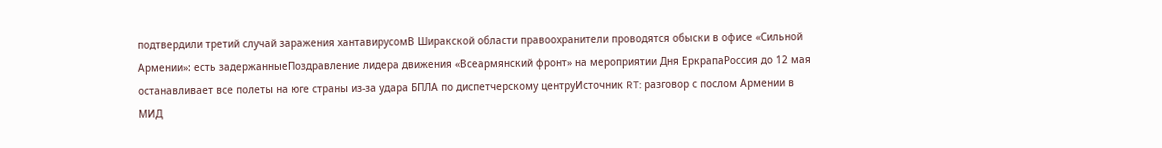подтвердили третий случай заражения хантавирусомВ Ширакской области правоохранители проводятся обыски в офисе «Сильной Армении»: есть задержанныеПоздравление лидера движения «Всеармянский фронт» на мероприятии Дня ЕркрапаРоссия до 12 мая останавливает все полеты на юге страны из-за удара БПЛА по диспетчерскому центруИсточник RT: разговор с послом Армении в МИД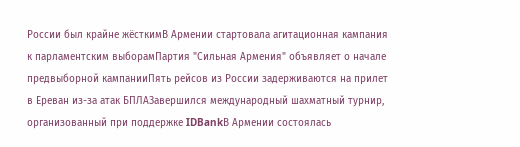России был крайне жёсткимВ Армении стартовала агитационная кампания к парламентским выборамПартия "Сильная Армения" объявляет о начале предвыборной кампанииПять рейсов из России задерживаются на прилет в Ереван из-за атак БПЛАЗавершился международный шахматный турнир, организованный при поддержке IDBankВ Армении состоялась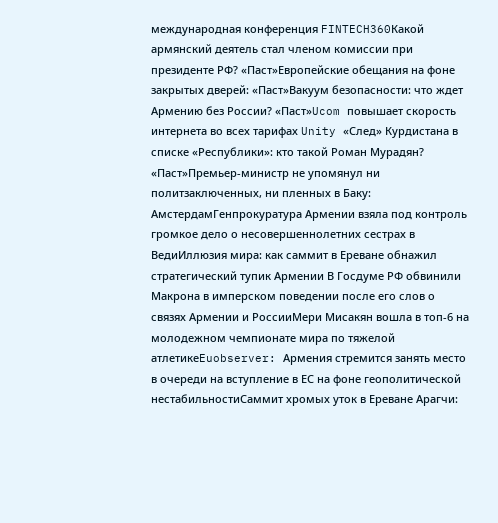международная конференция FINTECH360Какой армянский деятель стал членом комиссии при президенте РФ? «Паст»Европейские обещания на фоне закрытых дверей: «Паст»Вакуум безопасности: что ждет Армению без России? «Паст»Ucom повышает скорость интернета во всех тарифах Unity «След» Курдистана в списке «Республики»: кто такой Роман Мурадян? «Паст»Премьер-министр не упомянул ни политзаключенных, ни пленных в Баку: АмстердамГенпрокуратура Армении взяла под контроль громкое дело о несовершеннолетних сестрах в ВедиИллюзия мира: как саммит в Ереване обнажил стратегический тупик Армении В Госдуме РФ обвинили Макрона в имперском поведении после его слов о связях Армении и РоссииМери Мисакян вошла в топ-6 на молодежном чемпионате мира по тяжелой атлетикеEuobserver: Армения стремится занять место в очереди на вступление в ЕС на фоне геополитической нестабильностиСаммит хромых уток в Ереване Арагчи: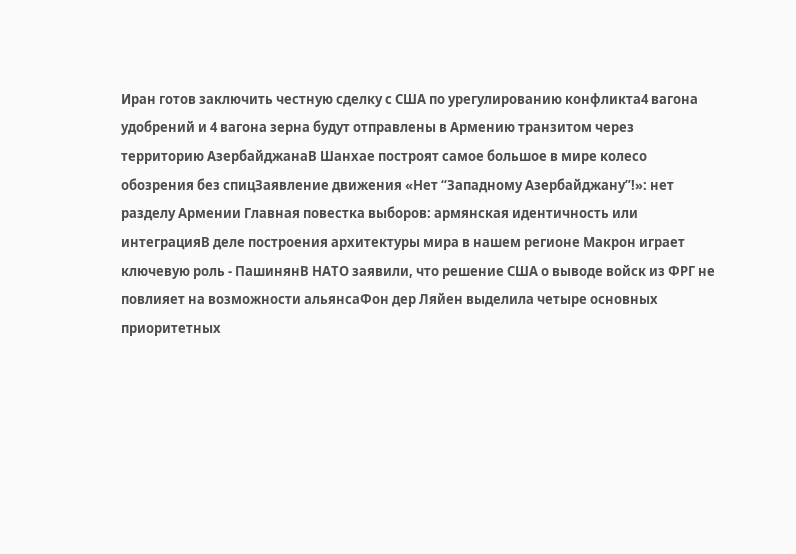Иран готов заключить честную сделку с США по урегулированию конфликта4 вагона удобрений и 4 вагона зерна будут отправлены в Армению транзитом через территорию АзербайджанаВ Шанхае построят самое большое в мире колесо обозрения без спицЗаявление движения «Нет “Западному Азербайджану”!»: нет разделу Армении Главная повестка выборов: армянская идентичность или интеграцияВ деле построения архитектуры мира в нашем регионе Макрон играет ключевую роль - ПашинянВ НАТО заявили, что решение США о выводе войск из ФРГ не повлияет на возможности альянсаФон дер Ляйен выделила четыре основных приоритетных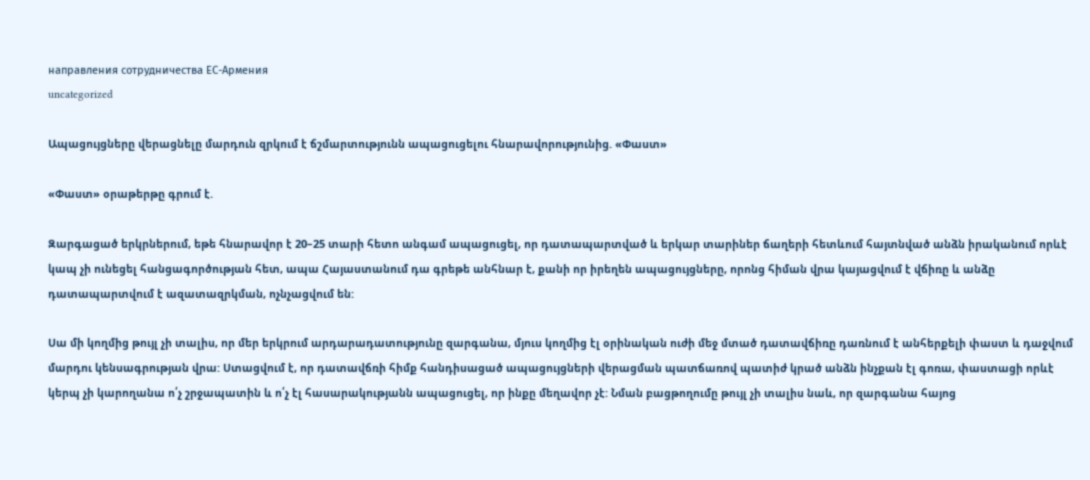направления сотрудничества ЕС-Армения
uncategorized

Ապացույցները վերացնելը մարդուն զրկում է ճշմարտությունն ապացուցելու հնարավորությունից. «Փաստ»

«Փաստ» օրաթերթը գրում է.

Զարգացած երկրներում, եթե հնարավոր է 20–25 տարի հետո անգամ ապացուցել, որ դատապարտված և երկար տարիներ ճաղերի հետևում հայտնված անձն իրականում որևէ կապ չի ունեցել հանցագործության հետ, ապա Հայաստանում դա գրեթե անհնար է, քանի որ իրեղեն ապացույցները, որոնց հիման վրա կայացվում է վճիռը և անձը դատապարտվում է ազատազրկման, ոչնչացվում են:

Սա մի կողմից թույլ չի տալիս, որ մեր երկրում արդարադատությունը զարգանա, մյուս կողմից էլ օրինական ուժի մեջ մտած դատավճիռը դառնում է անհերքելի փաստ և դաջվում մարդու կենսագրության վրա: Ստացվում է, որ դատավճռի հիմք հանդիսացած ապացույցների վերացման պատճառով պատիժ կրած անձն ինչքան էլ գոռա, փաստացի որևէ կերպ չի կարողանա ո՛չ շրջապատին և ո՛չ էլ հասարակությանն ապացուցել, որ ինքը մեղավոր չէ: Նման բացթողումը թույլ չի տալիս նաև, որ զարգանա հայոց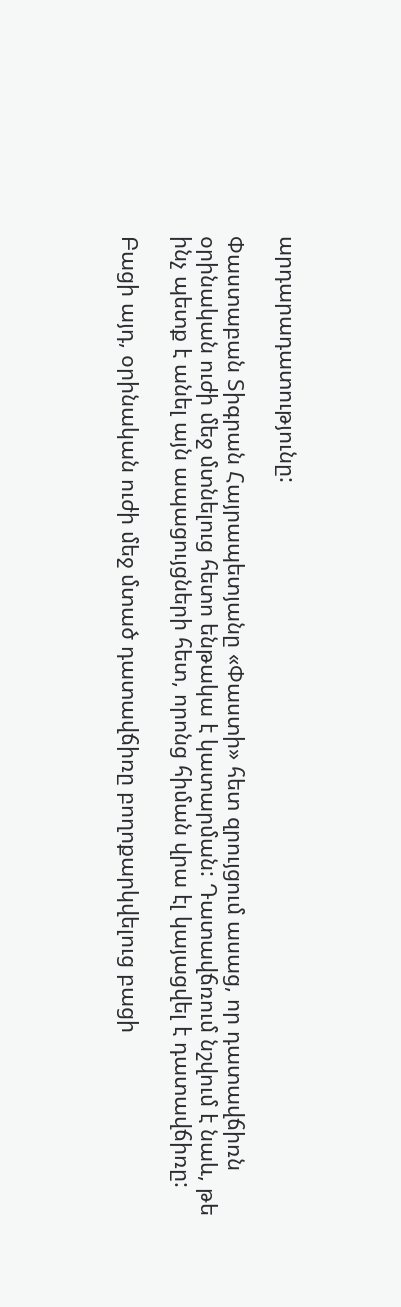արդարադատությունը:

Փաստաբան Տիգրան Հայրապետյանը «Փաստի» հետ զրույցում ասաց, որ դատավճիռն օրինական ուժի մեջ մտնելուց հետո ենթակա է կատարման: Դատավճռում նշվում է նաև, թե ինչ պետք է անել այն ապացույցների հետ, որոնց հիման վրա էլ կայացվել է դատավճիռը:

Բացի այդ, օրինական ուժի մեջ մտած դատավճիռը բողոքարկվելուց բացի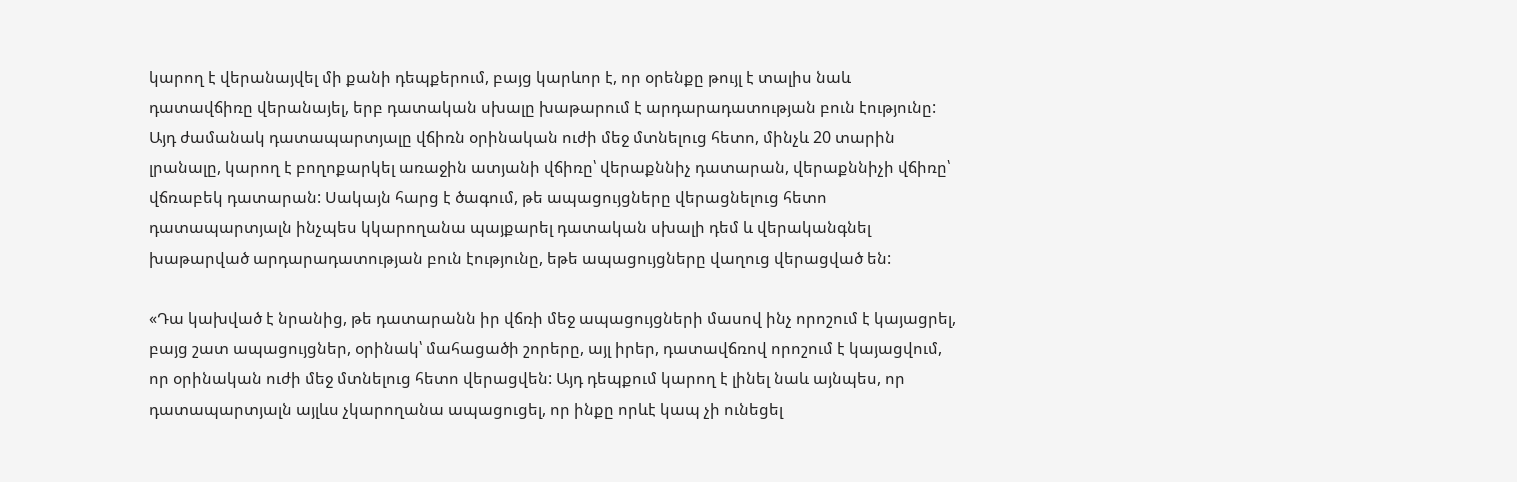կարող է վերանայվել մի քանի դեպքերում, բայց կարևոր է, որ օրենքը թույլ է տալիս նաև դատավճիռը վերանայել, երբ դատական սխալը խաթարում է արդարադատության բուն էությունը: Այդ ժամանակ դատապարտյալը վճիռն օրինական ուժի մեջ մտնելուց հետո, մինչև 20 տարին լրանալը, կարող է բողոքարկել առաջին ատյանի վճիռը՝ վերաքննիչ դատարան, վերաքննիչի վճիռը՝ վճռաբեկ դատարան: Սակայն հարց է ծագում, թե ապացույցները վերացնելուց հետո դատապարտյալն ինչպես կկարողանա պայքարել դատական սխալի դեմ և վերականգնել խաթարված արդարադատության բուն էությունը, եթե ապացույցները վաղուց վերացված են:

«Դա կախված է նրանից, թե դատարանն իր վճռի մեջ ապացույցների մասով ինչ որոշում է կայացրել, բայց շատ ապացույցներ, օրինակ՝ մահացածի շորերը, այլ իրեր, դատավճռով որոշում է կայացվում, որ օրինական ուժի մեջ մտնելուց հետո վերացվեն: Այդ դեպքում կարող է լինել նաև այնպես, որ դատապարտյալն այլևս չկարողանա ապացուցել, որ ինքը որևէ կապ չի ունեցել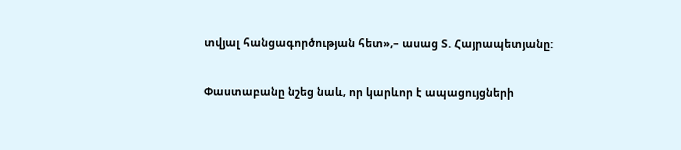տվյալ հանցագործության հետ»,– ասաց Տ. Հայրապետյանը:

Փաստաբանը նշեց նաև, որ կարևոր է ապացույցների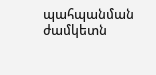պահպանման ժամկետն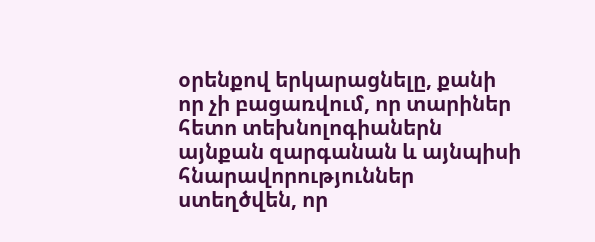օրենքով երկարացնելը, քանի որ չի բացառվում, որ տարիներ հետո տեխնոլոգիաներն այնքան զարգանան և այնպիսի հնարավորություններ ստեղծվեն, որ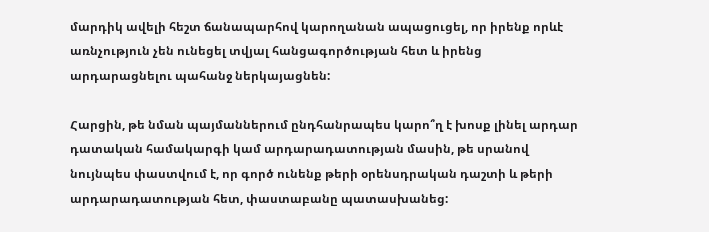մարդիկ ավելի հեշտ ճանապարհով կարողանան ապացուցել, որ իրենք որևէ առնչություն չեն ունեցել տվյալ հանցագործության հետ և իրենց արդարացնելու պահանջ ներկայացնեն:

Հարցին, թե նման պայմաններում ընդհանրապես կարո՞ղ է խոսք լինել արդար դատական համակարգի կամ արդարադատության մասին, թե սրանով նույնպես փաստվում է, որ գործ ունենք թերի օրենսդրական դաշտի և թերի արդարադատության հետ, փաստաբանը պատասխանեց: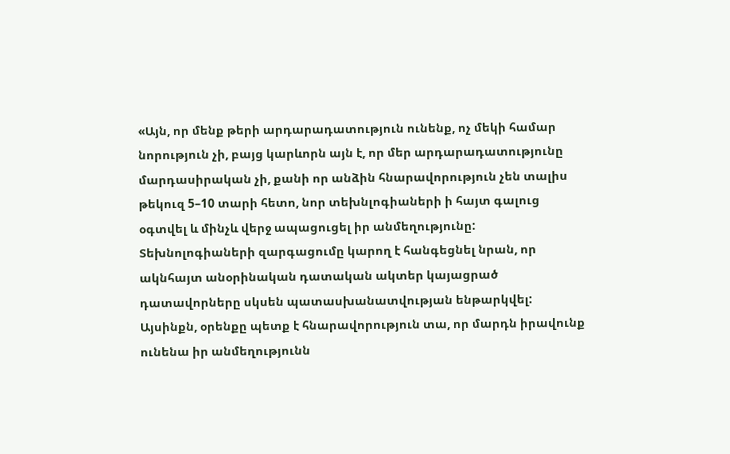«Այն, որ մենք թերի արդարադատություն ունենք, ոչ մեկի համար նորություն չի, բայց կարևորն այն է, որ մեր արդարադատությունը մարդասիրական չի, քանի որ անձին հնարավորություն չեն տալիս թեկուզ 5–10 տարի հետո, նոր տեխնլոգիաների ի հայտ գալուց օգտվել և մինչև վերջ ապացուցել իր անմեղությունը: Տեխնոլոգիաների զարգացումը կարող է հանգեցնել նրան, որ ակնհայտ անօրինական դատական ակտեր կայացրած դատավորները սկսեն պատասխանատվության ենթարկվել: Այսինքն, օրենքը պետք է հնարավորություն տա, որ մարդն իրավունք ունենա իր անմեղությունն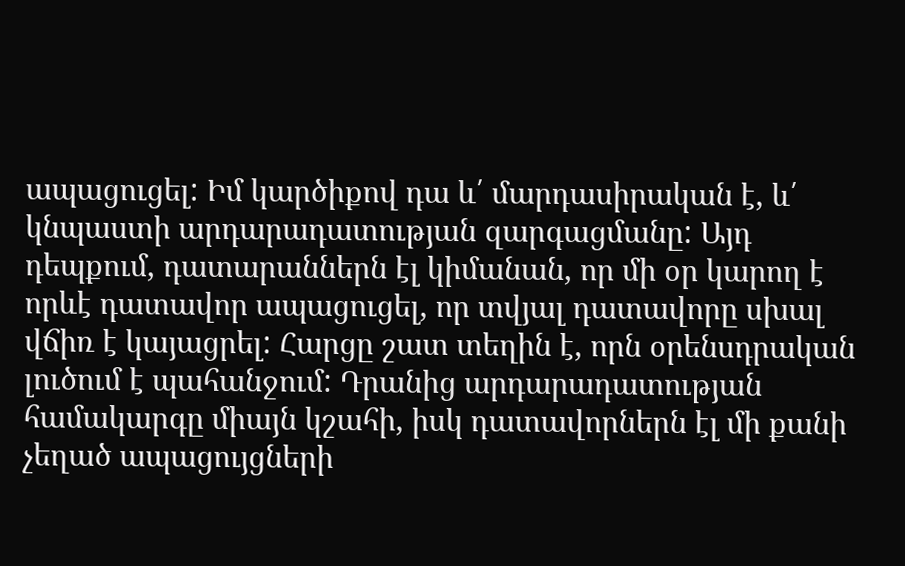ապացուցել: Իմ կարծիքով դա և՛ մարդասիրական է, և՛ կնպաստի արդարադատության զարգացմանը: Այդ դեպքում, դատարաններն էլ կիմանան, որ մի օր կարող է որևէ դատավոր ապացուցել, որ տվյալ դատավորը սխալ վճիռ է կայացրել: Հարցը շատ տեղին է, որն օրենսդրական լուծում է պահանջում: Դրանից արդարադատության համակարգը միայն կշահի, իսկ դատավորներն էլ մի քանի չեղած ապացույցների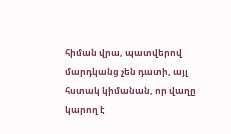հիման վրա, պատվերով մարդկանց չեն դատի, այլ հստակ կիմանան, որ վաղը կարող է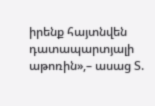իրենք հայտնվեն դատապարտյալի աթոռին»,– ասաց Տ.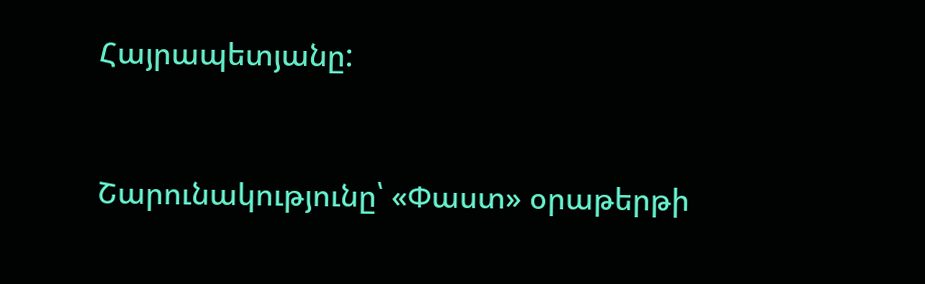Հայրապետյանը:



Շարունակությունը՝ «Փաստ» օրաթերթի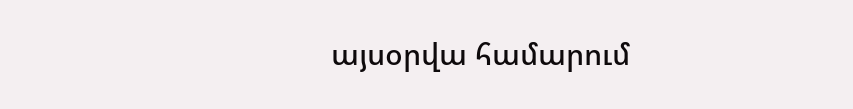այսօրվա համարում